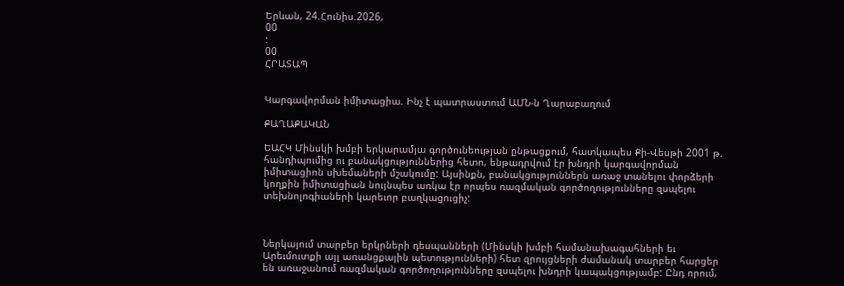Երևան, 24.Հունիս.2026,
00
:
00
ՀՐԱՏԱՊ


Կարգավորման իմիտացիա. Ինչ է պատրաստում ԱՄՆ-ն Ղարաբաղում

ՔԱՂԱՔԱԿԱՆ

ԵԱՀԿ Մինսկի խմբի երկարամյա գործունեության ընթացքում, հատկապես Քի-Վեսթի 2001 թ. հանդիպումից ու բանակցություններից հետո, ենթադրվում էր խնդրի կարգավորման իմիտացիոն սխեմաների մշակումը: Այսինքն, բանակցություններն առաջ տանելու փորձերի կողքին իմիտացիան նույնպես առկա էր որպես ռազմական գործողությունները զսպելու տեխնոլոգիաների կարեւոր բաղկացուցիչ:



Ներկայում տարբեր երկրների դեսպանների (Մինսկի խմբի համանախագահների եւ Արեւմուտքի այլ առանցքային պետությունների) հետ զրույցների ժամանակ տարբեր հարցեր են առաջանում ռազմական գործողությունները զսպելու խնդրի կապակցությամբ: Ընդ որում,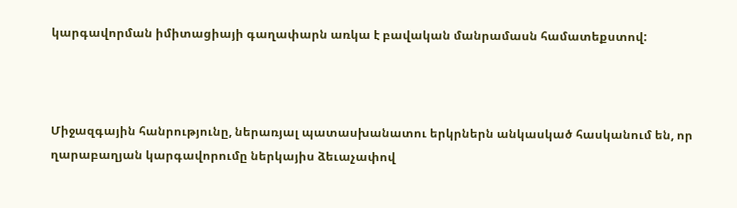կարգավորման իմիտացիայի գաղափարն առկա է բավական մանրամասն համատեքստով:



Միջազգային հանրությունը, ներառյալ պատասխանատու երկրներն անկասկած հասկանում են, որ ղարաբաղյան կարգավորումը ներկայիս ձեւաչափով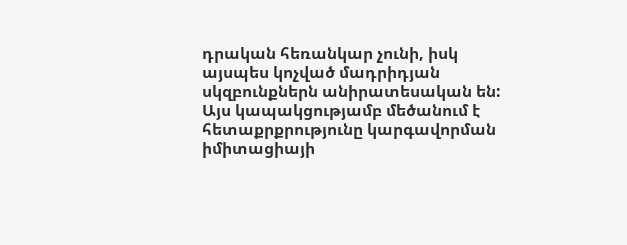դրական հեռանկար չունի, իսկ այսպես կոչված մադրիդյան սկզբունքներն անիրատեսական են: Այս կապակցությամբ մեծանում է հետաքրքրությունը կարգավորման իմիտացիայի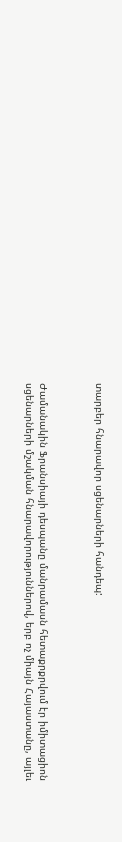տարբեր հնարավոր սցենարների հանդեպ:



Ժամանակին Ֆրանսիայի դեսպանը մանրամասն հետաքրքրվում էր իմիտացիոն սցենարների մշակման հնարավորություններով, երբ ոչ միայն Հայաստանը, այլեւ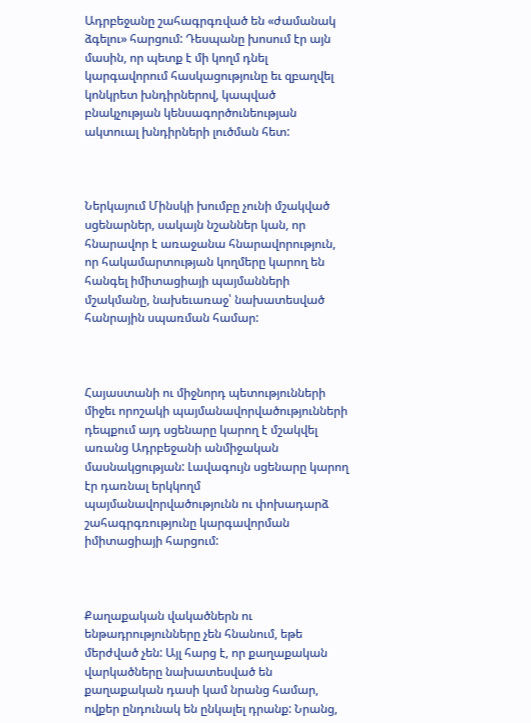Ադրբեջանը շահագրգռված են «ժամանակ ձգելու» հարցում: Դեսպանը խոսում էր այն մասին, որ պետք է մի կողմ դնել կարգավորում հասկացությունը եւ զբաղվել կոնկրետ խնդիրներով, կապված բնակչության կենսագործունեության ակտուալ խնդիրների լուծման հետ:



Ներկայում Մինսկի խումբը չունի մշակված սցենարներ, սակայն նշաններ կան, որ հնարավոր է առաջանա հնարավորություն, որ հակամարտության կողմերը կարող են հանգել իմիտացիայի պայմանների մշակմանը, նախեւառաջ՝ նախատեսված հանրային սպառման համար:



Հայաստանի ու միջնորդ պետությունների միջեւ որոշակի պայմանավորվածությունների դեպքում այդ սցենարը կարող է մշակվել առանց Ադրբեջանի անմիջական մասնակցության: Լավագույն սցենարը կարող էր դառնալ երկկողմ պայմանավորվածությունն ու փոխադարձ շահագրգռությունը կարգավորման իմիտացիայի հարցում:



Քաղաքական վակածներն ու ենթադրությունները չեն հնանում, եթե մերժված չեն: Այլ հարց է, որ քաղաքական վարկածները նախատեսված են քաղաքական դասի կամ նրանց համար, ովքեր ընդունակ են ընկալել դրանք: Նրանց,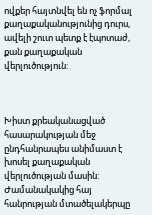ովքեր հայտնվել են ոչ ֆորմալ քաղաքականությունից դուրս, ավելի շուտ պետք է էպոտաժ, քան քաղաքական վերլուծություն:



Խիստ քրեականացված հասարակության մեջ ընդհանրապես անիմաստ է խոսել քաղաքական վերլուծության մասին: Ժամանակակից հայ հանրության մտածելակերպը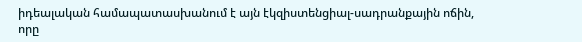իդեալական համապատասխանում է այն էկզիստենցիալ-սադրանքային ոճին, որը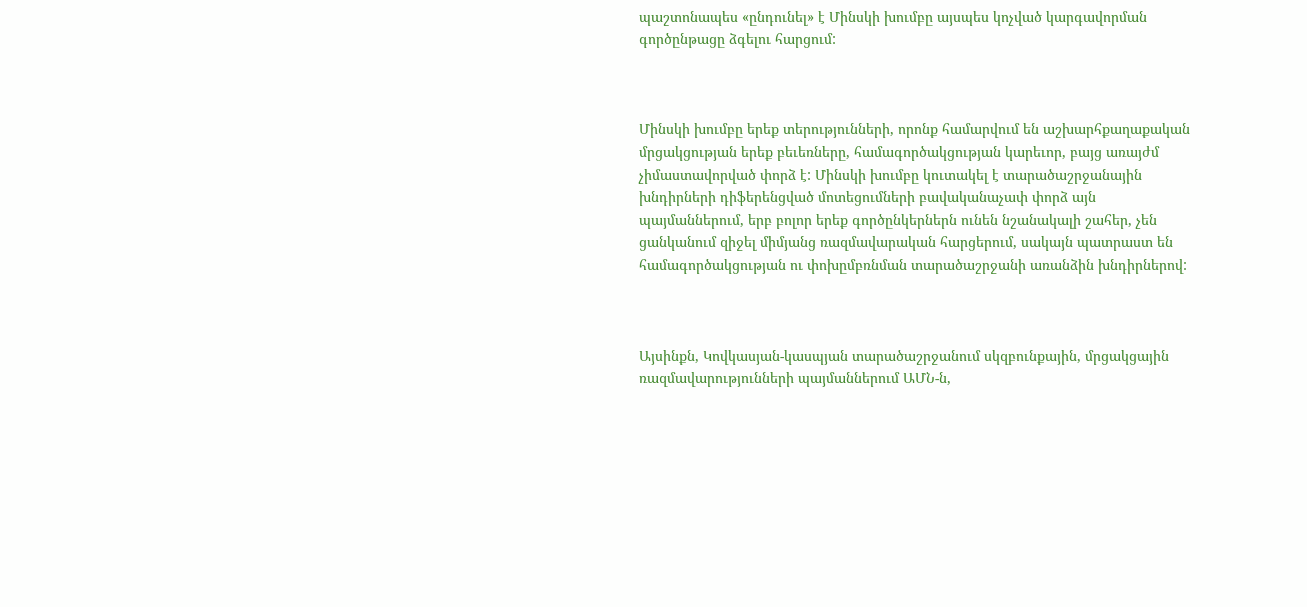պաշտոնապես «ընդունել» է Մինսկի խումբը այսպես կոչված կարգավորման գործընթացը ձգելու հարցում:



Մինսկի խումբը երեք տերությունների, որոնք համարվում են աշխարհքաղաքական մրցակցության երեք բեւեռները, համագործակցության կարեւոր, բայց առայժմ չիմաստավորված փորձ է: Մինսկի խումբը կուտակել է տարածաշրջանային խնդիրների դիֆերենցված մոտեցումների բավականաչափ փորձ այն պայմաններում, երբ բոլոր երեք գործընկերներն ունեն նշանակալի շահեր, չեն ցանկանում զիջել միմյանց ռազմավարական հարցերում, սակայն պատրաստ են համագործակցության ու փոխըմբռնման տարածաշրջանի առանձին խնդիրներով:



Այսինքն, Կովկասյան-կասպյան տարածաշրջանում սկզբունքային, մրցակցային ռազմավարությունների պայմաններում ԱՄՆ-ն,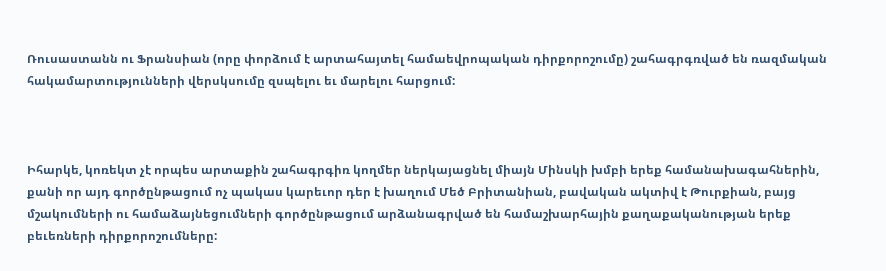Ռուսաստանն ու Ֆրանսիան (որը փորձում է արտահայտել համաեվրոպական դիրքորոշումը) շահագրգռված են ռազմական հակամարտությունների վերսկսումը զսպելու եւ մարելու հարցում:



Իհարկե, կոռեկտ չէ որպես արտաքին շահագրգիռ կողմեր ներկայացնել միայն Մինսկի խմբի երեք համանախագահներին, քանի որ այդ գործընթացում ոչ պակաս կարեւոր դեր է խաղում Մեծ Բրիտանիան, բավական ակտիվ է Թուրքիան, բայց մշակումների ու համաձայնեցումների գործընթացում արձանագրված են համաշխարհային քաղաքականության երեք բեւեռների դիրքորոշումները: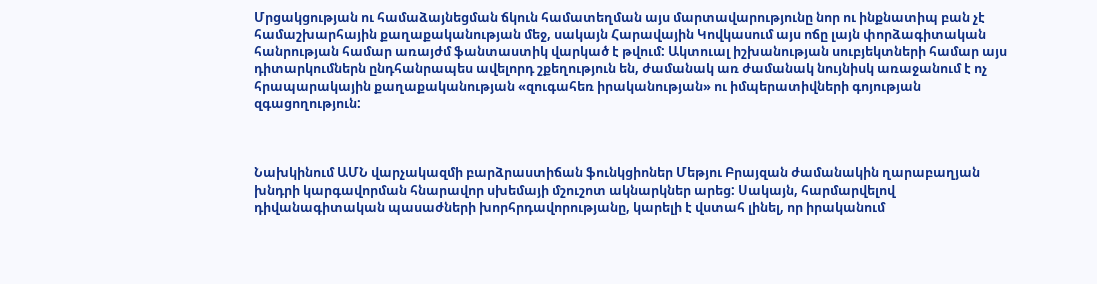Մրցակցության ու համաձայնեցման ճկուն համատեղման այս մարտավարությունը նոր ու ինքնատիպ բան չէ համաշխարհային քաղաքականության մեջ, սակայն Հարավային Կովկասում այս ոճը լայն փորձագիտական հանրության համար առայժմ ֆանտաստիկ վարկած է թվում: Ակտուալ իշխանության սուբյեկտների համար այս դիտարկումներն ընդհանրապես ավելորդ շքեղություն են, ժամանակ առ ժամանակ նույնիսկ առաջանում է ոչ հրապարակային քաղաքականության «զուգահեռ իրականության» ու իմպերատիվների գոյության զգացողություն:



Նախկինում ԱՄՆ վարչակազմի բարձրաստիճան ֆունկցիոներ Մեթյու Բրայզան ժամանակին ղարաբաղյան խնդրի կարգավորման հնարավոր սխեմայի մշուշոտ ակնարկներ արեց: Սակայն, հարմարվելով դիվանագիտական պասաժների խորհրդավորությանը, կարելի է վստահ լինել, որ իրականում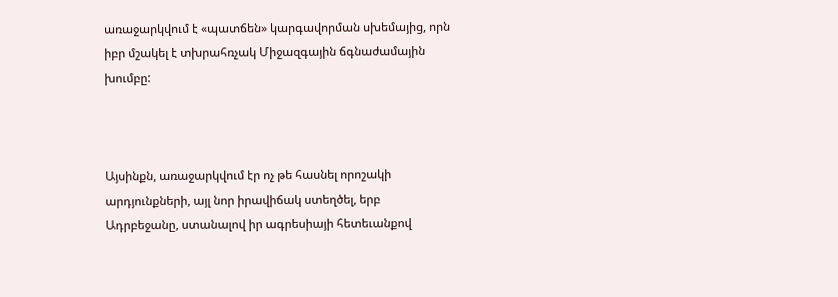առաջարկվում է «պատճեն» կարգավորման սխեմայից, որն իբր մշակել է տխրահռչակ Միջազգային ճգնաժամային խումբը:



Այսինքն, առաջարկվում էր ոչ թե հասնել որոշակի արդյունքների, այլ նոր իրավիճակ ստեղծել, երբ Ադրբեջանը, ստանալով իր ագրեսիայի հետեւանքով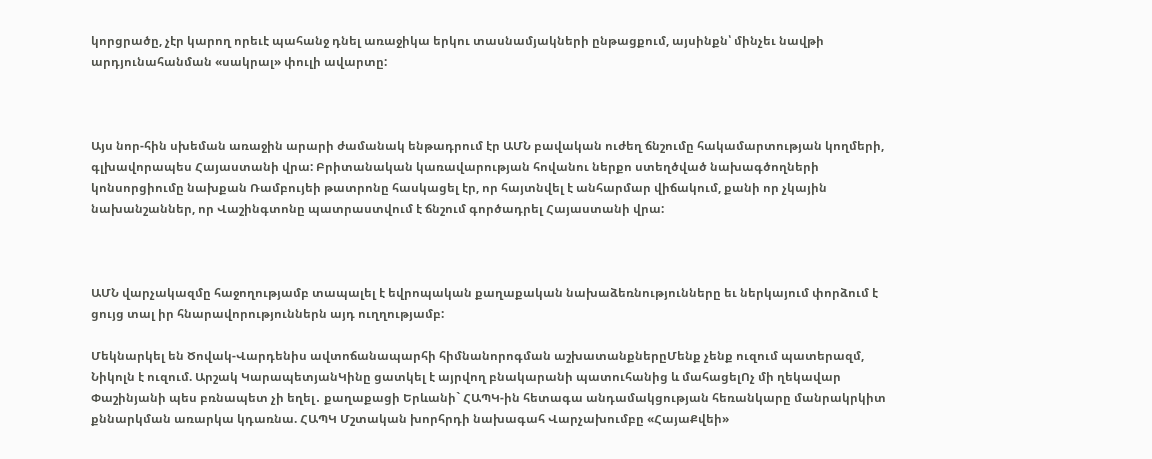կորցրածը, չէր կարող որեւէ պահանջ դնել առաջիկա երկու տասնամյակների ընթացքում, այսինքն՝ մինչեւ նավթի արդյունահանման «սակրալ» փուլի ավարտը:



Այս նոր-հին սխեման առաջին արարի ժամանակ ենթադրում էր ԱՄՆ բավական ուժեղ ճնշումը հակամարտության կողմերի, գլխավորապես Հայաստանի վրա: Բրիտանական կառավարության հովանու ներքո ստեղծված նախագծողների կոնսորցիումը նախքան Ռամբույեի թատրոնը հասկացել էր, որ հայտնվել է անհարմար վիճակում, քանի որ չկային նախանշաններ, որ Վաշինգտոնը պատրաստվում է ճնշում գործադրել Հայաստանի վրա:



ԱՄՆ վարչակազմը հաջողությամբ տապալել է եվրոպական քաղաքական նախաձեռնությունները եւ ներկայում փորձում է ցույց տալ իր հնարավորություններն այդ ուղղությամբ:

Մեկնարկել են Ծովակ-Վարդենիս ավտոճանապարհի հիմնանորոգման աշխատանքներըՄենք չենք ուզում պատերազմ, Նիկոլն է ուզում. Արշակ ԿարապետյանԿինը ցատկել է այրվող բնակարանի պատուհանից և մահացելՈչ մի ղեկավար Փաշինյանի պես բռնապետ չի եղել․ քաղաքացի Երևանի` ՀԱՊԿ-ին հետագա անդամակցության հեռանկարը մանրակրկիտ քննարկման առարկա կդառնա. ՀԱՊԿ Մշտական խորհրդի նախագահ Վարչախումբը «ՀայաՔվեի»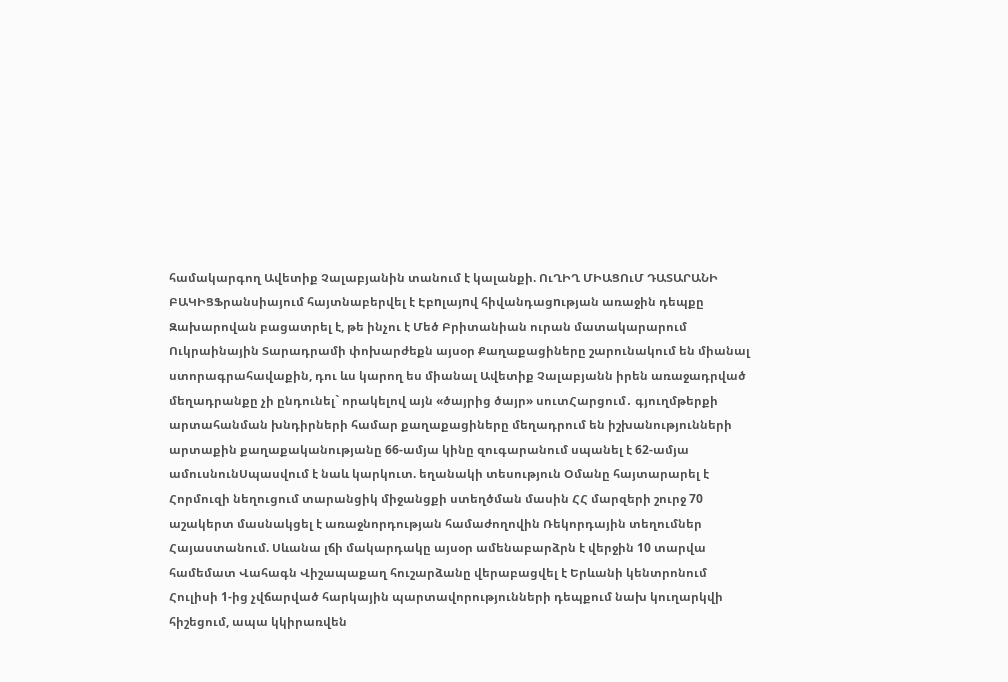համակարգող Ավետիք Չալաբյանին տանում է կալանքի. ՈւՂԻՂ ՄԻԱՑՈւՄ ԴԱՏԱՐԱՆԻ ԲԱԿԻՑՖրանսիայում հայտնաբերվել է Էբnլայnվ հիվանդացnւթյան առաջին դեպքը Զախարովան բացատրել է, թե ինչու է Մեծ Բրիտանիան ուրան մատակարարում Ուկրաինային Տարադրամի փոխարժեքն այսօր Քաղաքացիները շարունակում են միանալ ստորագրահավաքին, դու ևս կարող ես միանալ Ավետիք Չալաբյանն իրեն առաջադրված մեղադրանքը չի ընդունել` որակելով այն «ծայրից ծայր» սուտՀարցում․ գյուղմթերքի արտահանման խնդիրների համար քաղաքացիները մեղադրում են իշխանությունների արտաքին քաղաքականությանը 66-ամյա կինը զուգարանում սպանել է 62-ամյա ամուսնունՍպասվում է նաև կարկուտ. եղանակի տեսություն Օմանը հայտարարել է Հորմուզի նեղուցում տարանցիկ միջանցքի ստեղծման մասին ՀՀ մարզերի շուրջ 70 աշակերտ մասնակցել է առաջնորդության համաժողովին Ռեկորդային տեղումներ Հայաստանում. Սևանա լճի մակարդակը այսօր ամենաբարձրն է վերջին 10 տարվա համեմատ Վահագն Վիշապաքաղ հուշարձանը վերաբացվել է Երևանի կենտրոնում Հուլիսի 1-ից չվճարված հարկային պարտավորությունների դեպքում նախ կուղարկվի հիշեցում, ապա կկիրառվեն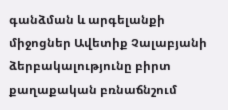գանձման և արգելանքի միջոցներ Ավետիք Չալաբյանի ձերբակալությունը բիրտ քաղաքական բռնաճնշում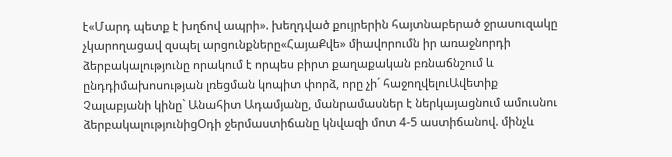է«Մարդ պետք է խղճով ապրի». խեղդված քույրերին հայտնաբերած ջրասուզակը չկարողացավ զսպել արցունքները«ՀայաՔվե» միավորումն իր առաջնորդի ձերբակալությունը որակում է որպես բիրտ քաղաքական բռնաճնշում և ընդդիմախոսության լռեցման կոպիտ փորձ, որը չի´ հաջողվելուԱվետիք Չալաբյանի կինը` Անահիտ Ադամյանը, մանրամասներ է ներկայացնում ամուսնու ձերբակալությունիցՕդի ջերմաստիճանը կնվազի մոտ 4-5 աստիճանով. մինչև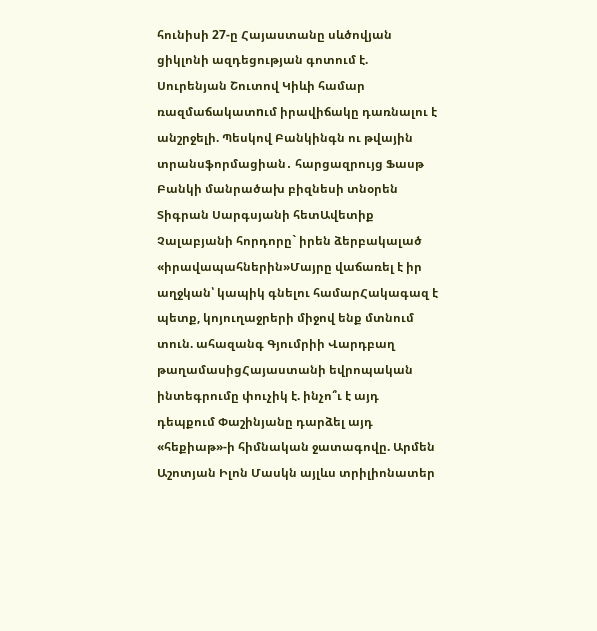հունիսի 27-ը Հայաստանը սևծովյան ցիկլոնի ազդեցության գոտում է. Սուրենյան Շուտով Կիևի համար ռազմաճակատnւմ իրավիճակը դառնալու է անշրջելի. Պեսկով Բանկինգն ու թվային տրանսֆորմացիան․ հարցազրույց Ֆասթ Բանկի մանրածախ բիզնեսի տնօրեն Տիգրան Սարգսյանի հետԱվետիք Չալաբյանի հորդորը` իրեն ձերբակալած «իրավապահներին»Մայրը վաճառել է իր աղջկան՝ կապիկ գնելու համարՀակագազ է պետք, կոյուղաջրերի միջով ենք մտնում տուն. ահազանգ Գյումրիի Վարդբաղ թաղամասիցՀայաստանի եվրոպական ինտեգրումը փուչիկ է. ինչո՞ւ է այդ դեպքում Փաշինյանը դարձել այդ «հեքիաթ»-ի հիմնական ջատագովը. Արմեն Աշոտյան Իլոն Մասկն այլևս տրիլիոնատեր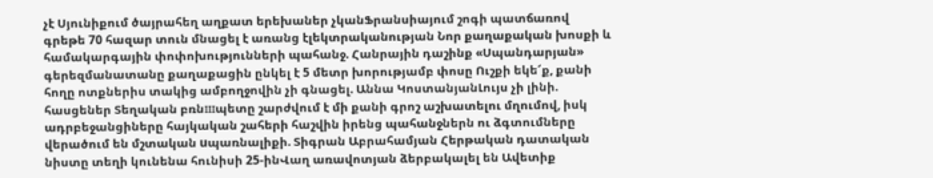չէ Սյունիքում ծայրահեղ աղքատ երեխաներ չկանՖրանսիայում շոգի պատճառով գրեթե 70 հազար տուն մնացել է առանց էլեկտրականության Նոր քաղաքական խոսքի և համակարգային փոփոխությունների պահանջ. Հանրային դաշինք «Սպանդարյան» գերեզմանատանը քաղաքացին ընկել է 5 մետր խորությամբ փոսը Ուշքի եկե՜ք, քանի հողը ոտքներիս տակից ամբողջովին չի գնացել. Աննա ԿոստանյանԼույս չի լինի. հասցեներ Տեղական բռնшպետը շարժվում է մի քանի գրոշ աշխատելու մղումով, իսկ ադրբեջանցիները հայկական շահերի հաշվին իրենց պահանջներն ու ձգտումները վերածում են մշտական uպառնալիքի. Տիգրան Աբրահամյան Հերթական դատական նիստը տեղի կունենա հունիսի 25-ինՎաղ առավոտյան ձերբակալել են Ավետիք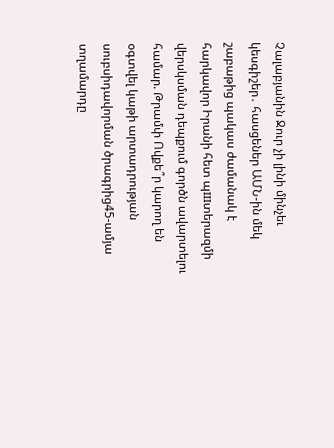Չալաբյանին Ջուր չի լինի մինչեւ կեսգիշեր․ հասցեներ ԱՄՆ-ին մեկ շաբաթից պակաս ժամանակ է հարկավոր Իրանի հետ պшտերազմի վերսկսման դեպքում գործն ավարտելու համար. Թրամփ Ովքե՞ր կարող են օգտվել կաթի արտադրության սուբսիդավորման ծրագրից45-ամյա տղամարդը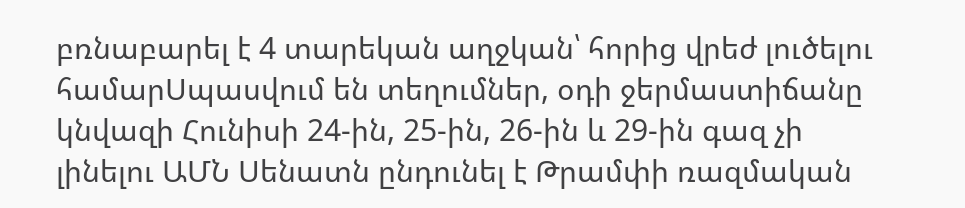բռնաբարել է 4 տարեկան աղջկան՝ հորից վրեժ լուծելու համարՍպասվում են տեղումներ, օդի ջերմաստիճանը կնվազի Հունիսի 24-ին, 25-ին, 26-ին և 29-ին գազ չի լինելու ԱՄՆ Սենատն ընդունել է Թրամփի ռազմական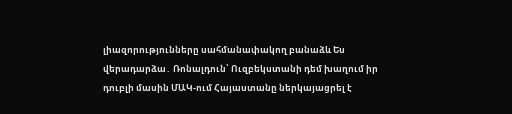լիազորությունները սահմանափակող բանաձև Ես վերադարձա․ Ռոնալդուն՝ Ուզբեկստանի դեմ խաղում իր դուբլի մասին ՄԱԿ-ում Հայաստանը ներկայացրել է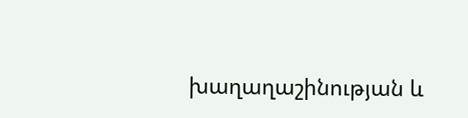խաղաղաշինության և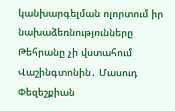կանխարգելման ոլորտում իր նախաձեռնությունները Թեհրանը չի վստահում Վաշինգտոնին․ Մասուդ Փեզեշքիան